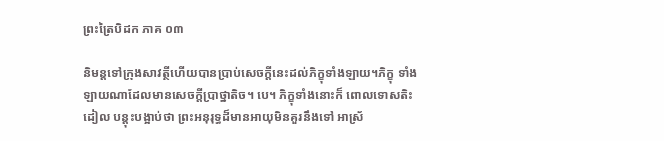ព្រះត្រៃបិដក ភាគ ០៣

និមន្ដទៅក្រុងសាវត្ថីហើយបានប្រាប់សេចក្ដីនេះដល់ភិក្ខុទាំងឡាយ។ភិក្ខុ ទាំងឡាយណាដែលមានសេចក្ដីប្រាថ្នាតិច។ បេ។ ភិក្ខុទាំងនោះក៏ ពោលទោសតិះដៀល បន្ដុះបង្អាប់ថា ព្រះអនុរុទ្ធដ៏មានអាយុមិនគួរនឹងទៅ អាស្រ័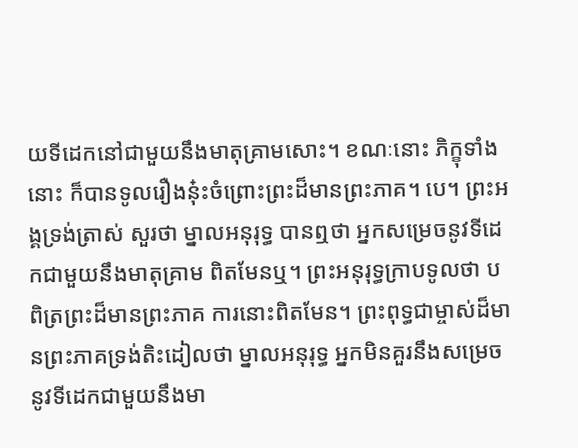យទីដេកនៅជាមួយនឹងមាតុគ្រាមសោះ។ ខណៈនោះ ភិក្ខុទាំងនោះ ក៏បានទូលរឿងនុ៎ះចំព្រោះព្រះដ៏មានព្រះភាគ។ បេ។ ព្រះអង្គទ្រង់ត្រាស់ សួរថា ម្នាលអនុរុទ្ធ បានឮថា អ្នកសម្រេចនូវទីដេកជាមួយនឹងមាតុគ្រាម ពិតមែនឬ។ ព្រះអនុរុទ្ធក្រាបទូលថា បពិត្រព្រះដ៏មានព្រះភាគ ការនោះពិតមែន។ ព្រះពុទ្ធជាម្ចាស់ដ៏មានព្រះភាគទ្រង់តិះដៀលថា ម្នាលអនុរុទ្ធ អ្នកមិនគួរនឹងសម្រេចនូវទីដេកជាមួយនឹងមា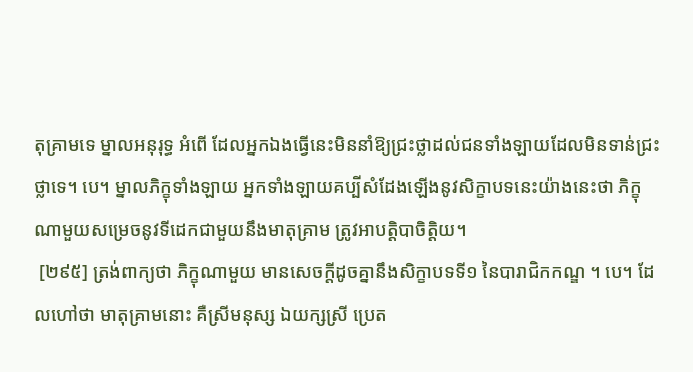តុគ្រាមទេ ម្នាលអនុរុទ្ធ អំពើ ដែលអ្នកឯងធ្វើនេះមិននាំឱ្យជ្រះថ្លាដល់ជនទាំងឡាយដែលមិនទាន់ជ្រះថ្លាទេ។ បេ។ ម្នាលភិក្ខុទាំងឡាយ អ្នកទាំងឡាយគប្បីសំដែងឡើងនូវសិក្ខាបទនេះយ៉ាងនេះថា ភិក្ខុណាមួយសម្រេចនូវទីដេកជាមួយនឹងមាតុគ្រាម ត្រូវអាបត្ដិបាចិត្ដិយ។
 [២៩៥] ត្រង់ពាក្យថា ភិក្ខុណាមួយ មានសេចក្ដីដូចគ្នានឹងសិក្ខាបទទី១ នៃបារាជិកកណ្ឌ ។ បេ។ ដែលហៅថា មាតុគ្រាមនោះ គឺស្រីមនុស្ស ឯយក្សស្រី ប្រេត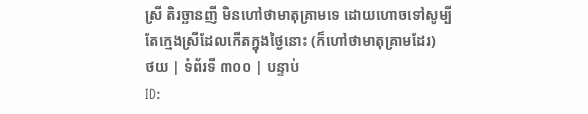ស្រី តិរច្ឆានញី មិនហៅថាមាតុគ្រាមទេ ដោយហោចទៅសូម្បីតែក្មេងស្រីដែលកើតក្នុងថ្ងៃនោះ (ក៏ហៅថាមាតុគ្រាមដែរ)
ថយ | ទំព័រទី ៣០០ | បន្ទាប់
ID: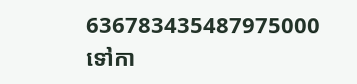636783435487975000
ទៅកា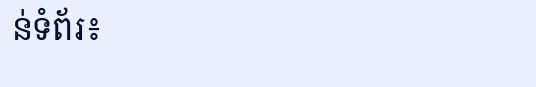ន់ទំព័រ៖